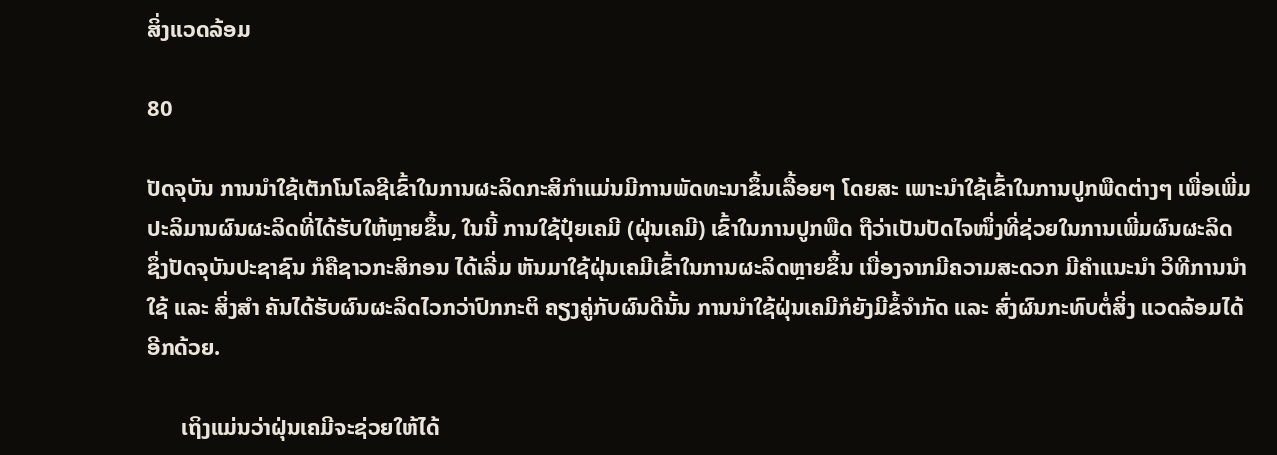ສິ່ງແວດລ້ອມ

80

ປັດຈຸບັນ ການນໍາໃຊ້ເຕັກໂນໂລຊີເຂົ້າໃນການຜະລິດກະສິກໍາແມ່ນມີການພັດທະນາຂຶ້ນເລື້ອຍໆ ໂດຍສະ ເພາະນຳໃຊ້ເຂົ້າໃນການປູກພືດຕ່າງໆ ເພື່ອເພີ່ມປະລິມານຜົນຜະລິດທີ່ໄດ້ຮັບໃຫ້ຫຼາຍຂຶ້ນ, ໃນນີ້ ການໃຊ້ປຸ໋ຍເຄມີ (ຝຸ່ນເຄມີ) ເຂົ້າໃນການປູກພືດ ຖືວ່າເປັນປັດໄຈໜຶ່ງທີ່ຊ່ວຍໃນການເພີ່ມຜົນຜະລິດ ຊຶ່ງປັດຈຸບັນປະຊາຊົນ ກໍຄືຊາວກະສິກອນ ໄດ້ເລີ່ມ ຫັນມາໃຊ້ຝຸ່ນເຄມີເຂົ້າໃນການຜະລິດຫຼາຍຂຶ້ນ ເນື່ອງຈາກມີຄວາມສະດວກ ມີຄຳແນະນຳ ວິທີການນຳໃຊ້ ແລະ ສິ່ງສຳ ຄັນໄດ້ຮັບຜົນຜະລິດໄວກວ່າປົກກະຕິ ຄຽງຄູ່ກັບຜົນດີນັ້ນ ການນໍາໃຊ້ຝຸ່ນເຄມີກໍຍັງມີຂໍ້ຈໍາກັດ ແລະ ສົ່ງຜົນກະທົບຕໍ່ສິ່ງ ແວດລ້ອມໄດ້ອີກດ້ວຍ.

      ເຖິງແມ່ນວ່າຝຸ່ນເຄມີຈະຊ່ວຍໃຫ້ໄດ້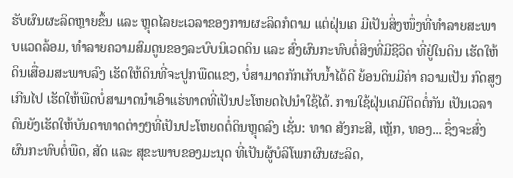ຮັບຜົນຜະລິດຫຼາຍຂຶ້ນ ແລະ ຫຼຸດໄລຍະເວລາຂອງການຜະລິດກໍຕາມ ແຕ່ຝຸ່ນເຄ ມີເປັນສິ່ງໜຶ່ງທີ່ທຳລາຍສະພາບແວດລ້ອມ, ທຳລາຍຄວາມສົມດູນຂອງລະບົບນິເວດດິນ ແລະ ສົ່ງຜົນກະທົບຕໍ່ສິງທີ່ມີຊີວິດ ທີ່ຢູ່ໃນດິນ ເຮັດໃຫ້ດິນເສື່ອມສະພາບລົງ ເຮັດໃຫ້ດິນທີ່ຈະປູກພືດແຂງ, ບໍ່ສາມາດກັກເກັບນ້ຳໄດ້ດີ ຍ້ອນດິນມີຄ່າ ຄວາມເປັນ ກົດສູງເກີນໄປ ເຮັດໃຫ້ພືດບໍ່ສາມາດນຳເອົາແຮ່ທາດທີ່ເປັນປະໂຫຍດໄປນຳໃຊ້ໄດ້. ການໃຊ້ຝຸ່ນເຄມີຕິດຕໍ່ກັນ ເປັນເວລາ ດົນຍັງເຮັດໃຫ້ບັນດາທາດຕ່າງໆທີ່ເປັນປະໂຫຍດຕໍ່ດິນຫຼຸດລົງ ເຊັ່ນ: ທາດ ສັງກະສີ, ເຫຼັກ, ທອງ... ຊຶ່ງຈະສົ່ງຜົນກະທົບຕໍ່ພືດ, ສັດ ແລະ ສຸຂະພາບຂອງມະນຸດ ທີ່ເປັນຜູ້ບໍລິໂພກຜົນຜະລິດ,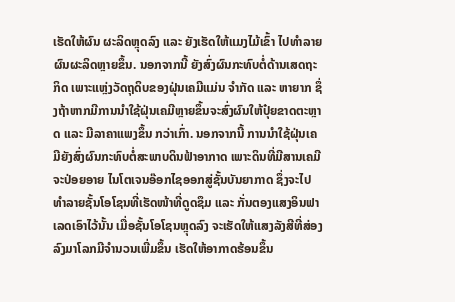ເຮັດໃຫ້ຜົນ ຜະລິດຫຼຸດລົງ ແລະ ຍັງເຮັດໃຫ້ແມງໄມ້ເຂົ້າ ໄປທຳລາຍຜົນຜະລິດຫຼາຍຂຶ້ນ. ນອກຈາກນີ້ ຍັງສົ່ງຜົນກະທົບຕໍ່ດ້ານເສດຖະກິດ ເພາະແຫຼ່ງວັດຖຸດິບຂອງຝຸ່ນເຄມີແມ່ນ ຈຳກັດ ແລະ ຫາຍາກ ຊຶ່ງຖ້າຫາກມີການນຳໃຊ້ຝຸ່ນເຄມີຫຼາຍຂຶ້ນຈະສົ່ງຜົນໃຫ້ປຸ໋ຍຂາດຕະຫຼາດ ແລະ ມີລາຄາແພງຂຶ້ນ ກວ່າເກົ່າ. ນອກຈາກນີ້ ການນໍາໃຊ້ຝຸ່ນເຄມີຍັງສົ່ງຜົນກະທົບຕໍ່ສະພາບດິນຟ້າອາກາດ ເພາະດິນທີ່ມີສານເຄມີ ຈະປ່ອຍອາຍ ໄນໂຕເຈນອ໊ອກໄຊອອກສູ່ຊັ້ນບັນຍາກາດ ຊຶ່ງຈະໄປທຳລາຍຊັ້ນໂອໂຊນທີ່ເຮັດໜ້າທີ່ດູດຊຶມ ແລະ ກັ່ນຕອງແສງອິນຟາ ເລດເອົາໄວ້ນັ້ນ ເມື່ອຊັ້ນໂອໂຊນຫຼຸດລົງ ຈະເຮັດໃຫ້ແສງລັງສີທີ່ສ່ອງລົງມາໂລກມີຈຳນວນເພີ່ມຂຶ້ນ ເຮັດໃຫ້ອາກາດຮ້ອນຂຶ້ນ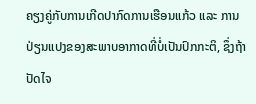ຄຽງຄູ່ກັບການເກີດປາກົດການເຮືອນແກ້ວ ແລະ ການປ່ຽນແປງຂອງສະພາບອາກາດທີ່ບໍ່ເປັນປົກກະຕິ, ຊຶ່ງຖ້າປັດໄຈ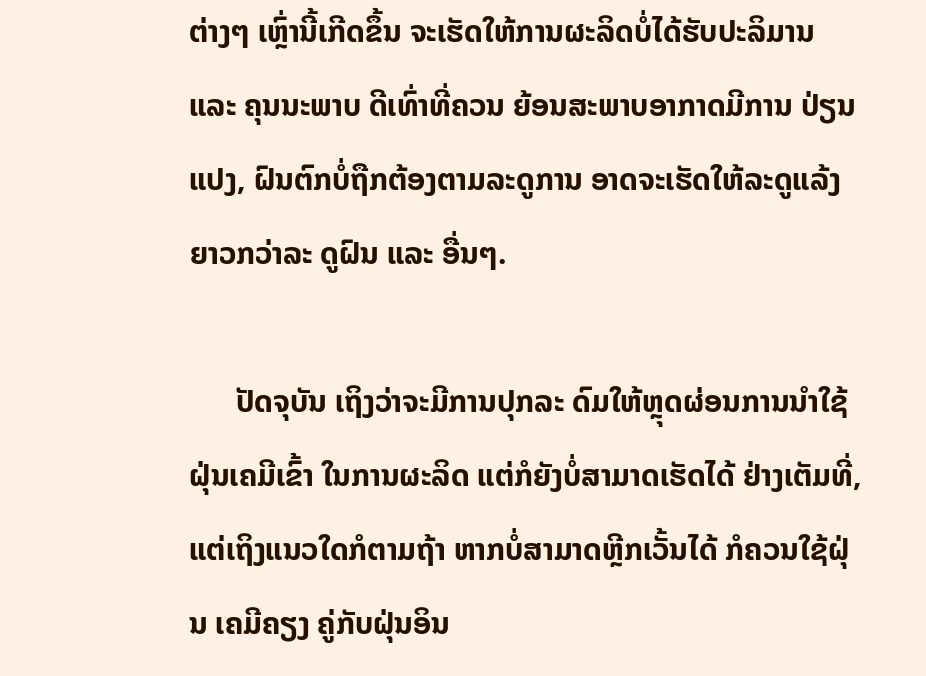ຕ່າງໆ ເຫຼົ່ານີ້ເກີດຂຶ້ນ ຈະເຮັດໃຫ້ການຜະລິດບໍ່ໄດ້ຮັບປະລິມານ ແລະ ຄຸນນະພາບ ດີເທົ່າທີ່ຄວນ ຍ້ອນສະພາບອາກາດມີການ ປ່ຽນແປງ, ຝົນຕົກບໍ່ຖືກຕ້ອງຕາມລະດູການ ອາດຈະເຮັດໃຫ້ລະດູແລ້ງຍາວກວ່າລະ ດູຝົນ ແລະ ອື່ນໆ.

      ປັດຈຸບັນ ເຖິງວ່າຈະມີການປຸກລະ ດົມໃຫ້ຫຼຸດຜ່ອນການນຳໃຊ້ຝຸ່ນເຄມີເຂົ້າ ໃນການຜະລິດ ແຕ່ກໍຍັງບໍ່ສາມາດເຮັດໄດ້ ຢ່າງເຕັມທີ່, ແຕ່ເຖິງແນວໃດກໍຕາມຖ້າ ຫາກບໍ່ສາມາດຫຼີກເວັ້ນໄດ້ ກໍຄວນໃຊ້ຝຸ່ນ ເຄມີຄຽງ ຄູ່ກັບຝຸ່ນອິນ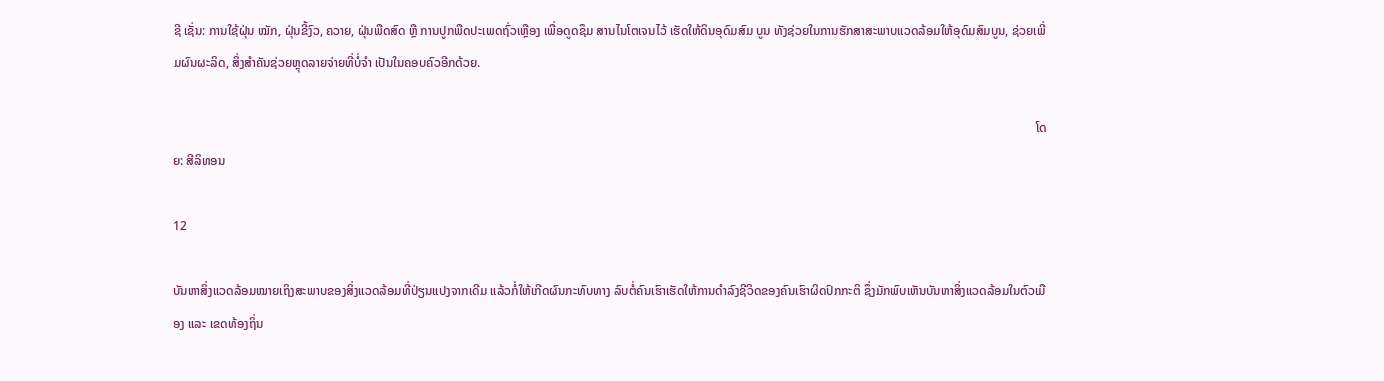ຊີ ເຊັ່ນ: ການໃຊ້ຝຸ່ນ ໝັກ, ຝຸ່ນຂີ້ງົວ, ຄວາຍ, ຝຸ່ນພືດສົດ ຫຼື ການປູກພືດປະເພດຖົ່ວເຫຼືອງ ເພື່ອດູດຊຶມ ສານໄນໂຕເຈນໄວ້ ເຮັດໃຫ້ດິນອຸດົມສົມ ບູນ ທັງຊ່ວຍໃນການຮັກສາສະພາບແວດລ້ອມໃຫ້ອຸດົມສົມບູນ, ຊ່ວຍເພີ່ມຜົນຜະລິດ, ສິ່ງສຳຄັນຊ່ວຍຫຼຸດລາຍຈ່າຍທີ່ບໍ່ຈຳ ເປັນໃນຄອບຄົວອີກດ້ວຍ.

                                                                                                                                                                                                                                                                                    ໂດຍ: ສີລິທອນ

12

ບັນຫາສິ່ງແວດລ້ອມໝາຍເຖິງສະພາບຂອງສິ່ງແວດລ້ອມທີ່ປ່ຽນແປງຈາກເດີມ ແລ້ວກໍ່ໃຫ້ເກີດຜົນກະທົບທາງ ລົບຕໍ່ຄົນເຮົາເຮັດໃຫ້ການດໍາລົງຊີວິດຂອງຄົນເຮົາຜິດປົກກະຕິ ຊຶ່ງມັກພົບເຫັນບັນຫາສິ່ງແວດລ້ອມໃນຕົວເມືອງ ແລະ ເຂດທ້ອງຖິ່ນ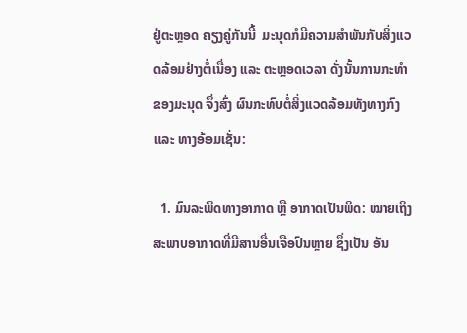ຢູ່ຕະຫຼອດ ຄຽງຄູ່ກັນນີ້  ມະນຸດກໍມີຄວາມສໍາພັນກັບສິ່ງແວດລ້ອມຢ່າງຕໍ່ເນື່ອງ ແລະ ຕະຫຼອດເວລາ ດັ່ງນັ້ນການກະທໍາຂອງມະນຸດ ຈຶ່ງສົ່ງ ຜົນກະທົບຕໍ່ສິ່ງແວດລ້ອມທັງທາງກົງ ແລະ ທາງອ້ອມເຊັ່ນ:

  1. ມົນລະພິດທາງອາກາດ ຫຼື ອາກາດເປັນພິດ: ໝາຍເຖິງສະພາບອາກາດທີ່ມີສານອື່ນເຈືອປົນຫຼາຍ ຊຶ່ງເປັນ ອັນ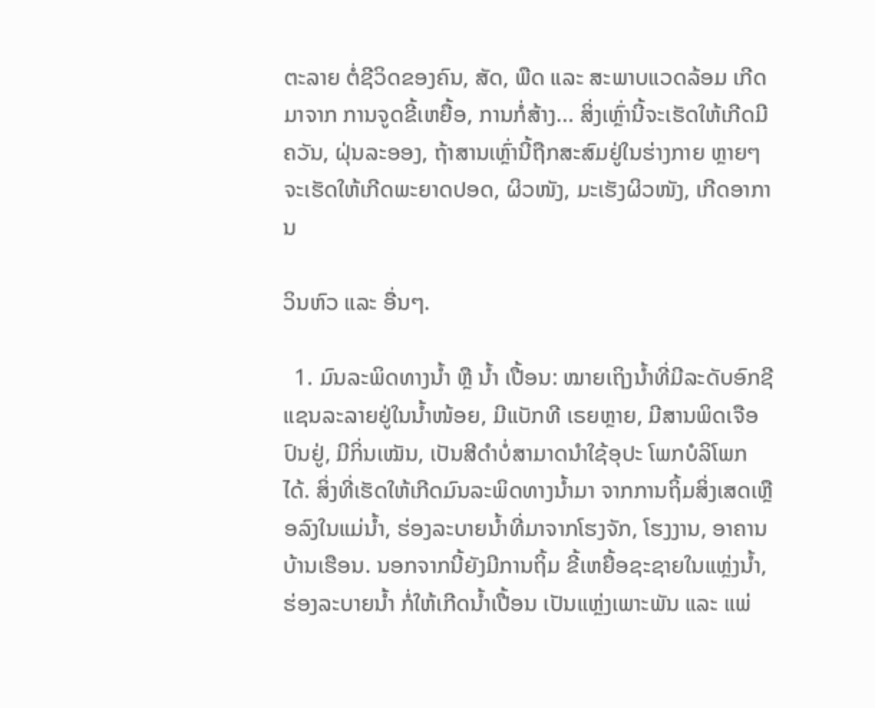ຕະລາຍ ຕໍ່ຊີວິດຂອງຄົນ, ສັດ, ພືດ ແລະ ສະພາບແວດລ້ອມ ເກີດມາຈາກ ການຈູດຂີ້ເຫຍື້ອ, ການກໍ່ສ້າງ... ສິ່ງເຫຼົ່ານີ້ຈະເຮັດໃຫ້ເກີດມີຄວັນ, ຝຸ່ນລະອອງ, ຖ້າສານເຫຼົ່ານີ້ຖືກສະສົມຢູ່ໃນຮ່າງກາຍ ຫຼາຍໆ ຈະເຮັດໃຫ້ເກີດພະຍາດປອດ, ຜິວໜັງ, ມະເຮັງຜິວໜັງ, ເກີດອາການ

ວິນຫົວ ແລະ ອື່ນໆ.

  1. ມົນລະພິດທາງນໍ້າ ຫຼື ນໍ້າ ເປື້ອນ: ໝາຍເຖິງນໍ້າທີ່ມີລະດັບອົກຊີແຊນລະລາຍຢູ່ໃນນໍ້າໜ້ອຍ, ມີແບັກທີ ເຣຍຫຼາຍ, ມີສານພິດເຈືອປົນຢູ່, ມີກິ່ນເໝັນ, ເປັນສີດໍາບໍ່ສາມາດນໍາໃຊ້ອຸປະ ໂພກບໍລິໂພກໄດ້. ສິ່ງທີ່ເຮັດໃຫ້ເກີດມົນລະພິດທາງນໍ້າມາ ຈາກການຖິ້ມສິ່ງເສດເຫຼືອລົງໃນແມ່ນໍ້າ, ຮ່ອງລະບາຍນໍ້າທີ່ມາຈາກໂຮງຈັກ, ໂຮງງານ, ອາຄານບ້ານເຮືອນ. ນອກຈາກນີ້ຍັງມີການຖິ້ມ ຂີ້ເຫຍື້ອຊະຊາຍໃນແຫຼ່ງນໍ້າ, ຮ່ອງລະບາຍນໍ້າ ກໍ່ໃຫ້ເກີດນໍ້າເປື້ອນ ເປັນແຫຼ່ງເພາະພັນ ແລະ ແພ່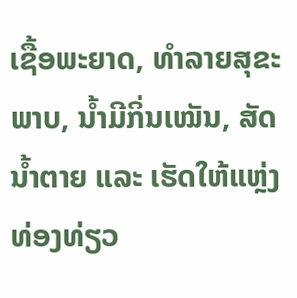ເຊື້ອພະຍາດ, ທໍາລາຍສຸຂະພາບ, ນໍ້າມີກິ່ນເໝັນ, ສັດນໍ້າຕາຍ ແລະ ເຮັດໃຫ້ແຫຼ່ງທ່ອງທ່ຽວ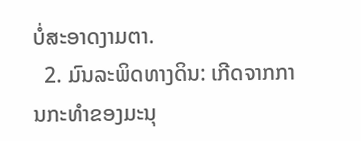ບໍ່ສະອາດງາມຕາ.
  2. ມົນລະພິດທາງດິນ: ເກີດຈາກການກະທໍາຂອງມະນຸ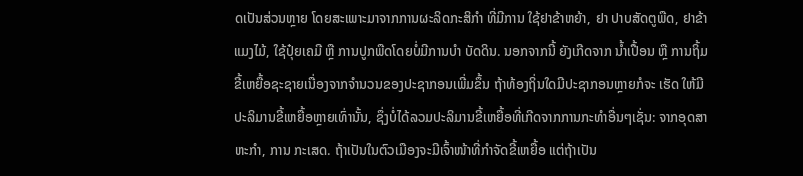ດເປັນສ່ວນຫຼາຍ ໂດຍສະເພາະມາຈາກການຜະລິດກະສິກໍາ ທີ່ມີການ ໃຊ້ຢາຂ້າຫຍ້າ, ຢາ ປາບສັດຕູພືດ, ຢາຂ້າແມງໄມ້, ໃຊ້ປຸ໋ຍເຄມີ ຫຼື ການປູກພືດໂດຍບໍ່ມີການບໍາ ບັດດິນ. ນອກຈາກນີ້ ຍັງເກີດຈາກ ນໍ້າເປື້ອນ ຫຼື ການຖິ້ມຂີ້ເຫຍື້ອຊະຊາຍເນື່ອງຈາກຈໍານວນຂອງປະຊາກອນເພີ່ມຂຶ້ນ ຖ້າທ້ອງຖິ່ນໃດມີປະຊາກອນຫຼາຍກໍຈະ ເຮັດ ໃຫ້ມີປະລິມານຂີ້ເຫຍື້ອຫຼາຍເທົ່ານັ້ນ, ຊຶ່ງບໍ່ໄດ້ລວມປະລິມານຂີ້ເຫຍື້ອທີ່ເກີດຈາກການກະທໍາອື່ນໆເຊັ່ນ: ຈາກອຸດສາຫະກໍາ, ການ ກະເສດ. ຖ້າເປັນໃນຕົວເມືອງຈະມີເຈົ້າໜ້າທີ່ກໍາຈັດຂີ້ເຫຍື້ອ ແຕ່ຖ້າເປັນ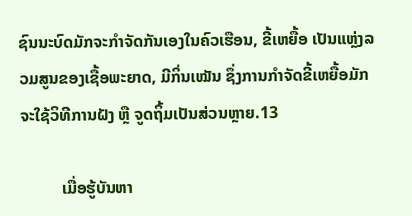ຊົນນະບົດມັກຈະກໍາຈັດກັນເອງໃນຄົວເຮືອນ, ຂີ້ເຫຍື້ອ ເປັນແຫຼ່ງລວມສູນຂອງເຊື້ອພະຍາດ, ມີກິ່ນເໝັນ ຊຶ່ງການກໍາຈັດຂີ້ເຫຍື້ອມັກຈະໃຊ້ວິທີການຝັງ ຫຼື ຈູດຖິ້ມເປັນສ່ວນຫຼາຍ.13

          ເມື່ອຮູ້ບັນຫາ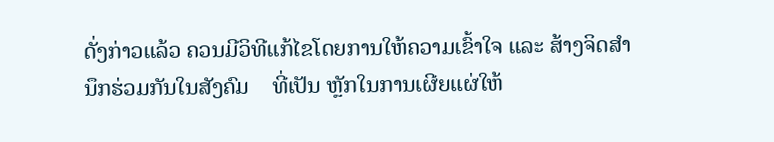ດັ່ງກ່າວແລ້ວ ຄວນມີວິທີແກ້ໄຂໂດຍການໃຫ້ຄວາມເຂົ້າໃຈ ແລະ ສ້າງຈິດສໍານຶກຮ່ວມກັນໃນສັງຄົມ    ທີ່ເປັນ ຫຼັກໃນການເຜີຍແຜ່ໃຫ້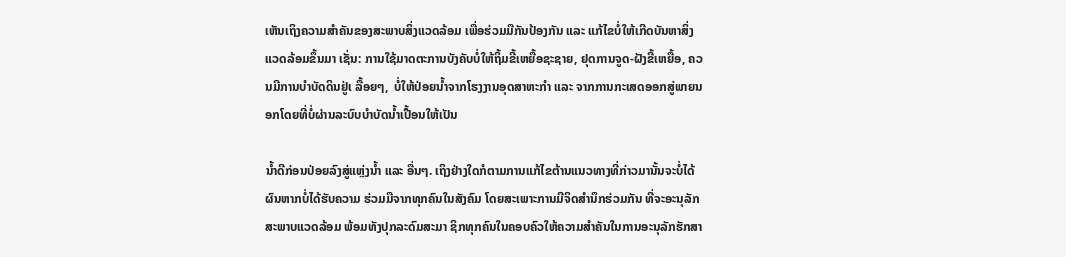ເຫັນເຖິງຄວາມສຳຄັນຂອງສະພາບສິ່ງແວດລ້ອມ ເພື່ອຮ່ວມມືກັນປ້ອງກັນ ແລະ ແກ້ໄຂບໍ່ໃຫ້ເກີດບັນຫາສິ່ງ ແວດລ້ອມຂຶ້ນມາ ເຊັ່ນ: ການໃຊ້ມາດຕະການບັງຄັບບໍ່ໃຫ້ຖິ້ມຂີ້ເຫຍື້ອຊະຊາຍ, ຢຸດການຈູດ-ຝັງຂີ້ເຫຍື້ອ, ຄວນມີການບໍາບັດດິນຢູ່ເ ລື້ອຍໆ,  ບໍ່ໃຫ້ປ່ອຍນໍ້າຈາກໂຮງງານອຸດສາຫະກໍາ ແລະ ຈາກການກະເສດອອກສູ່ພາຍນອກໂດຍທີ່ບໍ່ຜ່ານລະບົບບຳບັດນໍ້າເປື້ອນໃຫ້ເປັນ

ນໍ້າດີກ່ອນປ່ອຍລົງສູ່ແຫຼ່ງນໍ້າ ແລະ ອື່ນໆ. ເຖິງຢ່າງໃດກໍຕາມການແກ້ໄຂຕ້ານແນວທາງທີ່ກ່າວມານັ້ນຈະບໍ່ໄດ້ຜົນຫາກບໍ່ໄດ້ຮັບຄວາມ ຮ່ວມມືຈາກທຸກຄົນໃນສັງຄົມ ໂດຍສະເພາະການມີຈິດສໍານຶກຮ່ວມກັນ ທີ່ຈະອະນຸລັກສະພາບແວດລ້ອມ ພ້ອມທັງປຸກລະດົມສະມາ ຊິກທຸກຄົນໃນຄອບຄົວໃຫ້ຄວາມສຳຄັນໃນການອະນຸລັກຮັກສາ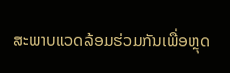ສະພາບແວດລ້ອມຮ່ວມກັນເພື່ອຫຼຸດ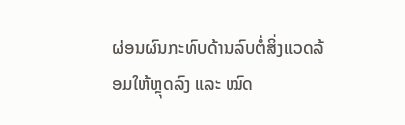ຜ່ອນຜົນກະທົບດ້ານລົບຕໍ່ສິ່ງແວດລ້ອມໃຫ້ຫຼຸດລົງ ແລະ ໝົດ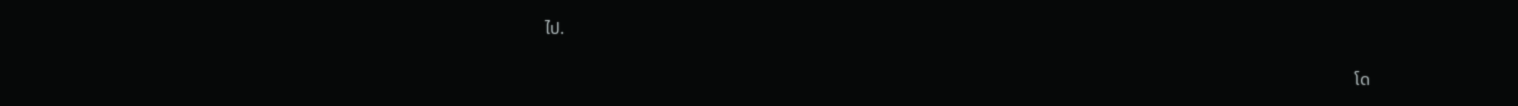ໄປ.

                                                                                                                                                                                                   ໂດ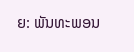ຍ: ພັນທະພອນ